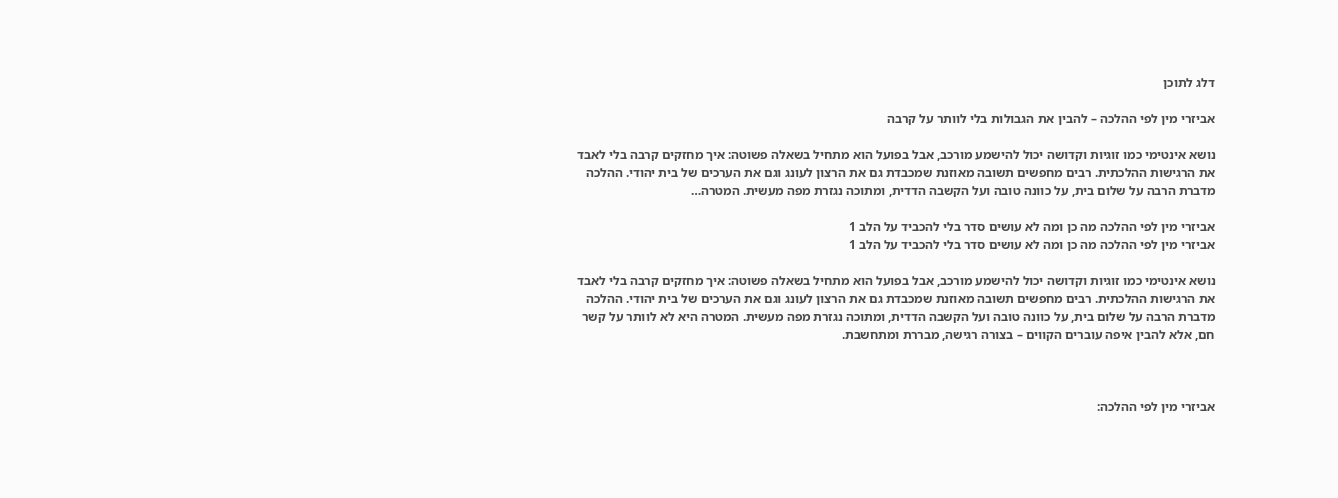דלג לתוכן

אביזרי מין לפי ההלכה – להבין את הגבולות בלי לוותר על קרבה

נושא אינטימי כמו זוגיות וקדושה יכול להישמע מורכב, אבל בפועל הוא מתחיל בשאלה פשוטה: איך מחזקים קרבה בלי לאבד את הרגישות ההלכתית. רבים מחפשים תשובה מאוזנת שמכבדת גם את הרצון לעונג וגם את הערכים של בית יהודי. ההלכה מדברת הרבה על שלום בית, על כוונה טובה ועל הקשבה הדדית, ומתוכה נגזרת מפה מעשית. המטרה…

אביזרי מין לפי ההלכה מה כן ומה לא עושים סדר בלי להכביד על הלב 1
אביזרי מין לפי ההלכה מה כן ומה לא עושים סדר בלי להכביד על הלב 1

נושא אינטימי כמו זוגיות וקדושה יכול להישמע מורכב, אבל בפועל הוא מתחיל בשאלה פשוטה: איך מחזקים קרבה בלי לאבד את הרגישות ההלכתית. רבים מחפשים תשובה מאוזנת שמכבדת גם את הרצון לעונג וגם את הערכים של בית יהודי. ההלכה מדברת הרבה על שלום בית, על כוונה טובה ועל הקשבה הדדית, ומתוכה נגזרת מפה מעשית. המטרה היא לא לוותר על קשר חם, אלא להבין איפה עוברים הקווים – בצורה רגישה, מבררת ומתחשבת.



אביזרי מין לפי ההלכה: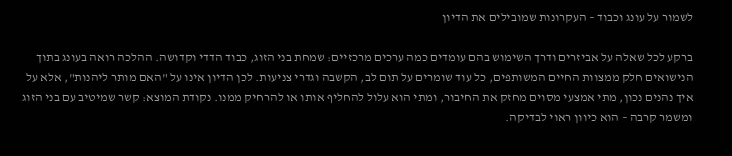לשמור על עונג וכבוד – העקרונות שמובילים את הדיון

ברקע לכל שאלה על אביזרים ודרך השימוש בהם עומדים כמה ערכים מרכזיים: שמחת בני הזוג, כבוד הדדי וקדושה. ההלכה רואה בעונג בתוך הנישואים חלק ממצוות החיים המשותפים, כל עוד שומרים על תום לב, הקשבה וגדרי צניעות. לכן הדיון אינו על "האם מותר ליהנות", אלא על איך נהנים נכון, מתי אמצעי מסוים מחזק את החיבור, ומתי הוא עלול להחליף אותו או להרחיק ממנו. נקודת המוצא: קשר שמיטיב עם בני הזוג ומשמר קרבה – הוא כיוון ראוי לבדיקה.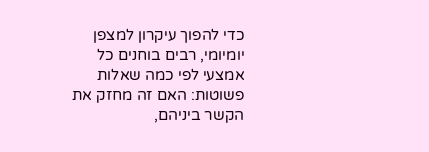כדי להפוך עיקרון למצפן יומיומי, רבים בוחנים כל אמצעי לפי כמה שאלות פשוטות: האם זה מחזק את הקשר ביניהם,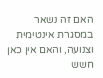האם זה נשאר במסגרת אינטימית וצנועה, והאם אין כאן חשש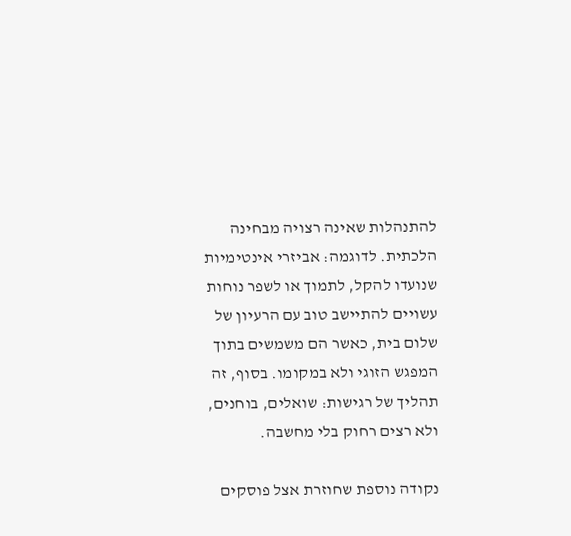להתנהלות שאינה רצויה מבחינה הלכתית. לדוגמה: אביזרי אינטימיות שנועדו להקל, לתמוך או לשפר נוחות עשויים להתיישב טוב עם הרעיון של שלום בית, כאשר הם משמשים בתוך המפגש הזוגי ולא במקומו. בסוף, זה תהליך של רגישות: שואלים, בוחנים, ולא רצים רחוק בלי מחשבה.

נקודה נוספת שחוזרת אצל פוסקים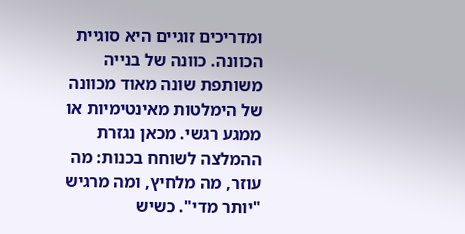ומדריכים זוגיים היא סוגיית הכוונה. כוונה של בנייה משותפת שונה מאוד מכוונה של הימלטות מאינטימיות או ממגע רגשי. מכאן נגזרת ההמלצה לשוחח בכנות: מה עוזר, מה מלחיץ, ומה מרגיש "יותר מדי". כשיש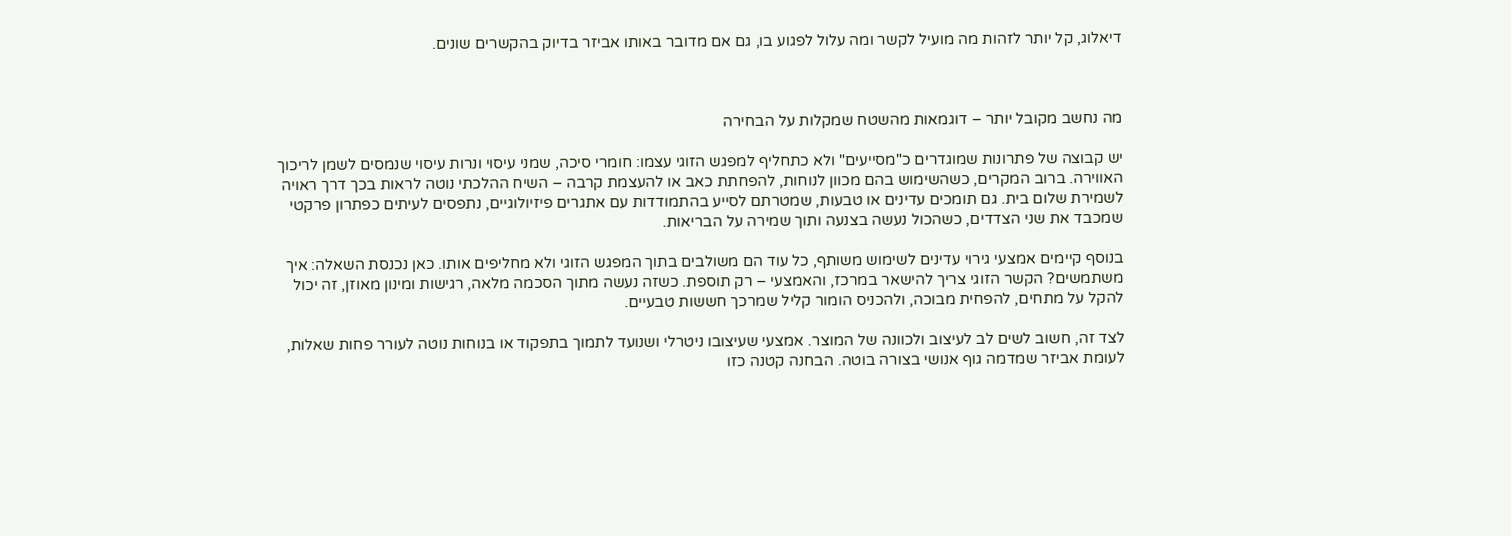דיאלוג, קל יותר לזהות מה מועיל לקשר ומה עלול לפגוע בו, גם אם מדובר באותו אביזר בדיוק בהקשרים שונים.



מה נחשב מקובל יותר – דוגמאות מהשטח שמקלות על הבחירה

יש קבוצה של פתרונות שמוגדרים כ"מסייעים" ולא כתחליף למפגש הזוגי עצמו: חומרי סיכה, שמני עיסוי ונרות עיסוי שנמסים לשמן לריכוך האווירה. ברוב המקרים, כשהשימוש בהם מכוון לנוחות, להפחתת כאב או להעצמת קרבה – השיח ההלכתי נוטה לראות בכך דרך ראויה לשמירת שלום בית. גם תומכים עדינים או טבעות, שמטרתם לסייע בהתמודדות עם אתגרים פיזיולוגיים, נתפסים לעיתים כפתרון פרקטי שמכבד את שני הצדדים, כשהכול נעשה בצנעה ותוך שמירה על הבריאות.

בנוסף קיימים אמצעי גירוי עדינים לשימוש משותף, כל עוד הם משולבים בתוך המפגש הזוגי ולא מחליפים אותו. כאן נכנסת השאלה: איך משתמשים? הקשר הזוגי צריך להישאר במרכז, והאמצעי – רק תוספת. כשזה נעשה מתוך הסכמה מלאה, רגישות ומינון מאוזן, זה יכול להקל על מתחים, להפחית מבוכה, ולהכניס הומור קליל שמרכך חששות טבעיים.

לצד זה, חשוב לשים לב לעיצוב ולכוונה של המוצר. אמצעי שעיצובו ניטרלי ושנועד לתמוך בתפקוד או בנוחות נוטה לעורר פחות שאלות, לעומת אביזר שמדמה גוף אנושי בצורה בוטה. הבחנה קטנה כזו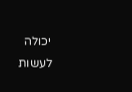יכולה לעשות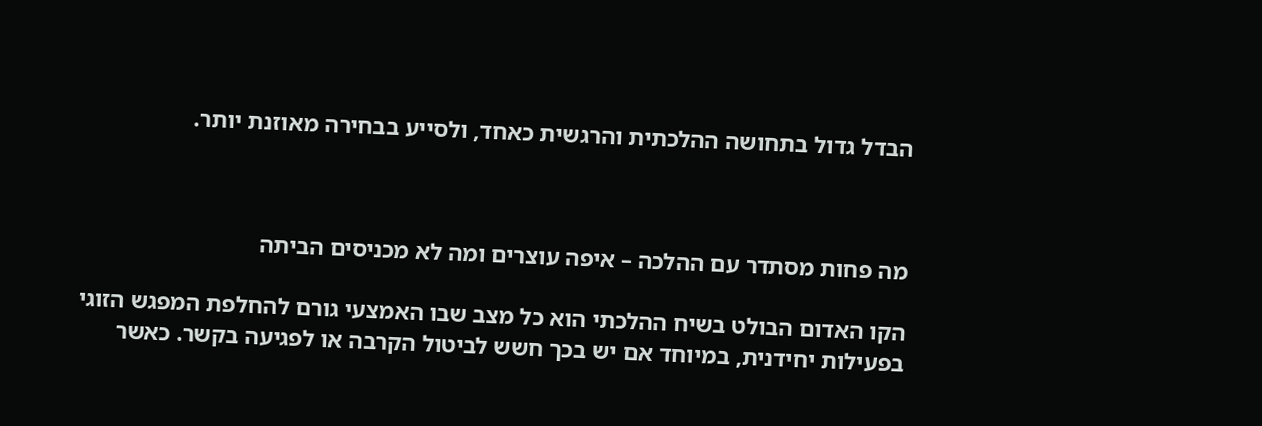הבדל גדול בתחושה ההלכתית והרגשית כאחד, ולסייע בבחירה מאוזנת יותר.



מה פחות מסתדר עם ההלכה – איפה עוצרים ומה לא מכניסים הביתה

הקו האדום הבולט בשיח ההלכתי הוא כל מצב שבו האמצעי גורם להחלפת המפגש הזוגי בפעילות יחידנית, במיוחד אם יש בכך חשש לביטול הקרבה או לפגיעה בקשר. כאשר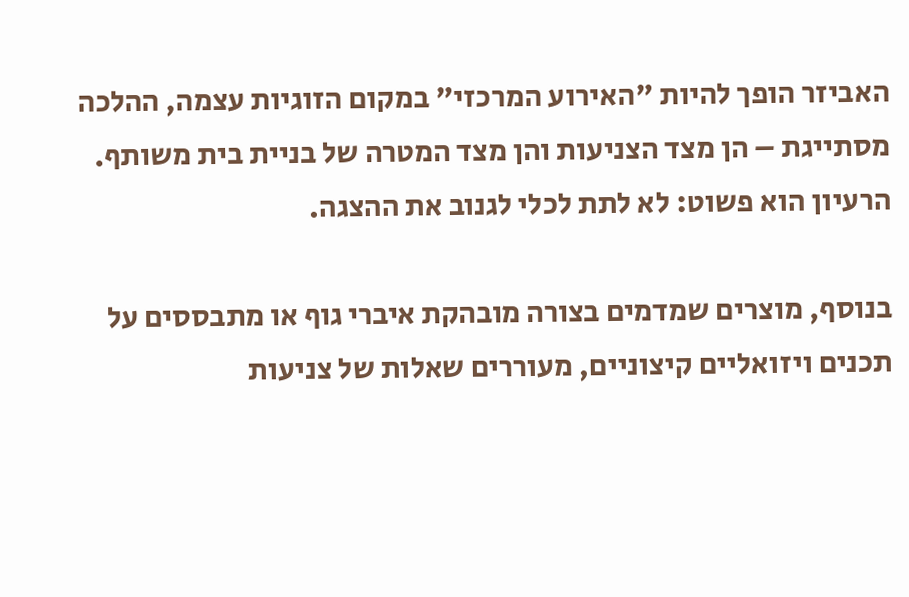האביזר הופך להיות "האירוע המרכזי" במקום הזוגיות עצמה, ההלכה מסתייגת – הן מצד הצניעות והן מצד המטרה של בניית בית משותף. הרעיון הוא פשוט: לא לתת לכלי לגנוב את ההצגה.

בנוסף, מוצרים שמדמים בצורה מובהקת איברי גוף או מתבססים על תכנים ויזואליים קיצוניים, מעוררים שאלות של צניעות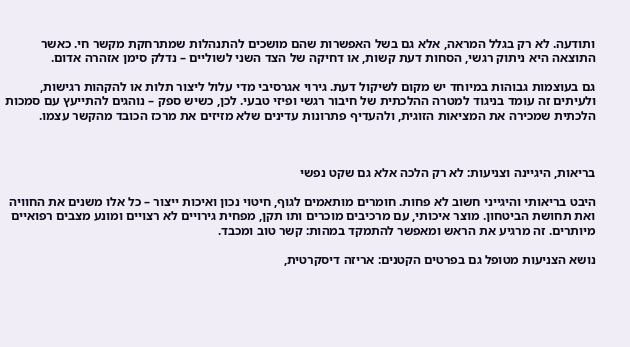ותודעה. לא רק בגלל המראה, אלא גם בשל האפשרות שהם מושכים להתנהלות שמתרחקת מקשר חי. כאשר התוצאה היא ניתוק רגשי, הסחות דעת קשות, או דחיקה של הצד השני לשוליים – נדלק סימן אזהרה אדום.

גם בעוצמות גבוהות במיוחד יש מקום לשיקול דעת. גירוי אגרסיבי מדי עלול ליצור תלות או להקהות רגישות, ולעיתים זה עומד בניגוד למטרה ההלכתית של חיבור רגשי ופיזי טבעי. לכן, כשיש ספק – נוהגים להתייעץ עם סמכות הלכתית שמכירה את המציאות הזוגית, ולהעדיף פתרונות עדינים שלא מזיזים את מרכז הכובד מהקשר עצמו.



בריאות, היגיינה וצניעות: לא רק הלכה אלא גם שקט נפשי

היבט בריאותי והיגייני חשוב לא פחות. חומרים מותאמים לגוף, חיטוי נכון ואיכות ייצור – כל אלו משנים את החוויה ואת תחושת הביטחון. מוצר איכותי, עם מרכיבים מוכרים ותו תקן, מפחית גירויים לא רצויים ומונע מצבים רפואיים מיותרים. זה מרגיע את הראש ומאפשר להתמקד במהות: קשר טוב ומכבד.

נושא הצניעות מטופל גם בפרטים הקטנים: אריזה דיסקרטית,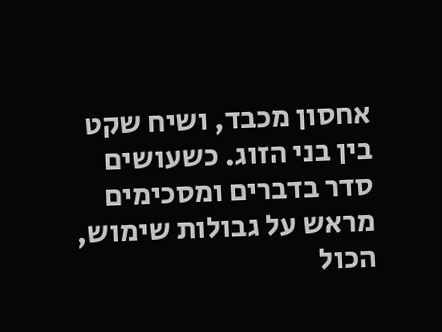אחסון מכבד, ושיח שקט בין בני הזוג. כשעושים סדר בדברים ומסכימים מראש על גבולות שימוש, הכול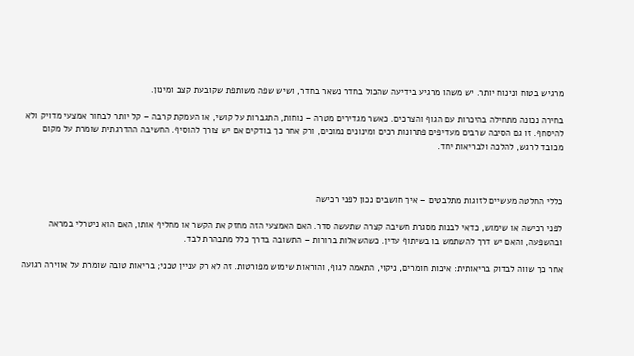מרגיש בטוח ונינוח יותר. יש משהו מרגיע בידיעה שהכול בחדר נשאר בחדר, ושיש שפה משותפת שקובעת קצב ומינון.

בחירה נכונה מתחילה בהיכרות עם הגוף והצרכים. כאשר מגדירים מטרה – נוחות, התגברות על קושי, או העמקת קרבה – קל יותר לבחור אמצעי מדויק ולא להיסחף. זו גם הסיבה שרבים מעדיפים פתרונות רכים ומינונים נמוכים, ורק אחר כך בודקים אם יש צורך להוסיף. החשיבה ההדרגתית שומרת על מקום מכובד לרגש, להלכה ולבריאות יחד.



כללי החלטה מעשיים לזוגות מתלבטים – איך חושבים נכון לפני רכישה

לפני רכישה או שימוש, כדאי לבנות מסגרת חשיבה קצרה שתעשה סדר. האם האמצעי הזה מחזק את הקשר או מחליף אותו, האם הוא ניטרלי במראה ובהשפעה, והאם יש דרך להשתמש בו בשיתוף עדין. כשהשאלות ברורות – התשובה בדרך כלל מתבהרת לבד.

אחר כך שווה לבדוק בריאותית: איכות חומרים, ניקוי, התאמה לגוף, והוראות שימוש מפורטות. זה לא רק עניין טכני; בריאות טובה שומרת על אווירה רגועה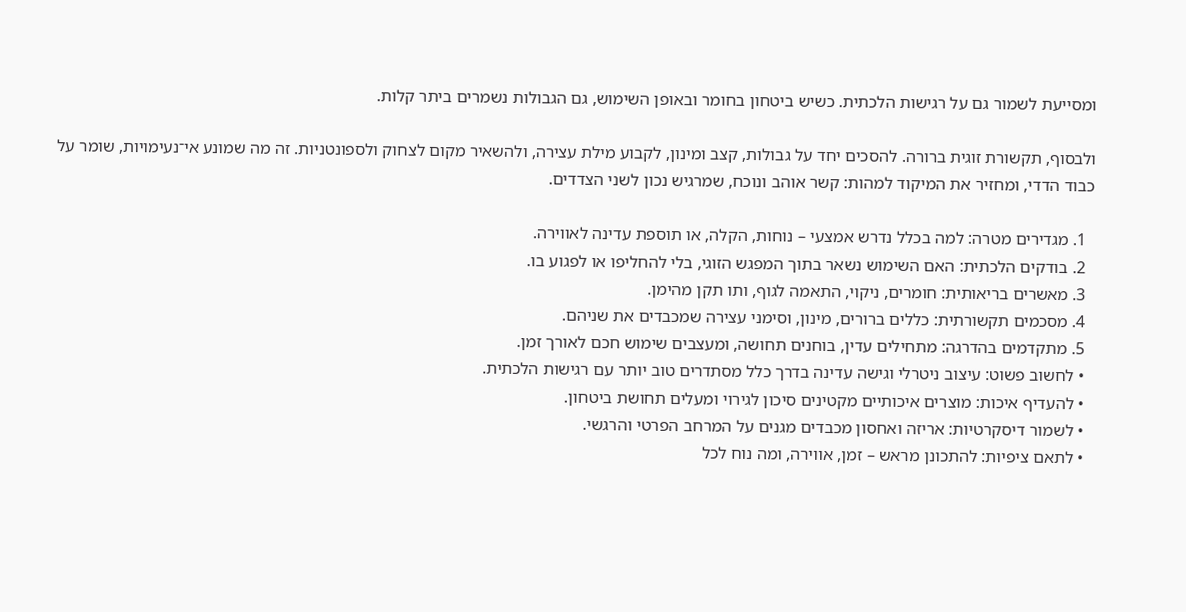ומסייעת לשמור גם על רגישות הלכתית. כשיש ביטחון בחומר ובאופן השימוש, גם הגבולות נשמרים ביתר קלות.

ולבסוף, תקשורת זוגית ברורה. להסכים יחד על גבולות, קצב ומינון, לקבוע מילת עצירה, ולהשאיר מקום לצחוק ולספונטניות. זה מה שמונע אי־נעימויות, שומר על כבוד הדדי, ומחזיר את המיקוד למהות: קשר אוהב ונוכח, שמרגיש נכון לשני הצדדים.

  1. מגדירים מטרה: למה בכלל נדרש אמצעי – נוחות, הקלה, או תוספת עדינה לאווירה.
  2. בודקים הלכתית: האם השימוש נשאר בתוך המפגש הזוגי, בלי להחליפו או לפגוע בו.
  3. מאשרים בריאותית: חומרים, ניקוי, התאמה לגוף, ותו תקן מהימן.
  4. מסכמים תקשורתית: כללים ברורים, מינון, וסימני עצירה שמכבדים את שניהם.
  5. מתקדמים בהדרגה: מתחילים עדין, בוחנים תחושה, ומעצבים שימוש חכם לאורך זמן.
  • לחשוב פשוט: עיצוב ניטרלי וגישה עדינה בדרך כלל מסתדרים טוב יותר עם רגישות הלכתית.
  • להעדיף איכות: מוצרים איכותיים מקטינים סיכון לגירוי ומעלים תחושת ביטחון.
  • לשמור דיסקרטיות: אריזה ואחסון מכבדים מגנים על המרחב הפרטי והרגשי.
  • לתאם ציפיות: להתכונן מראש – זמן, אווירה, ומה נוח לכל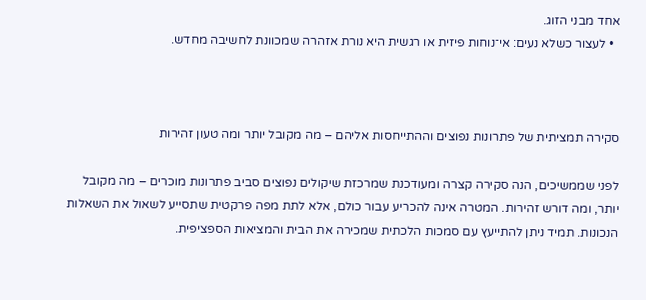אחד מבני הזוג.
  • לעצור כשלא נעים: אי־נוחות פיזית או רגשית היא נורת אזהרה שמכוונת לחשיבה מחדש.



סקירה תמציתית של פתרונות נפוצים וההתייחסות אליהם – מה מקובל יותר ומה טעון זהירות

לפני שממשיכים, הנה סקירה קצרה ומעודכנת שמרכזת שיקולים נפוצים סביב פתרונות מוכרים – מה מקובל יותר, ומה דורש זהירות. המטרה אינה להכריע עבור כולם, אלא לתת מפה פרקטית שתסייע לשאול את השאלות הנכונות. תמיד ניתן להתייעץ עם סמכות הלכתית שמכירה את הבית והמציאות הספציפית.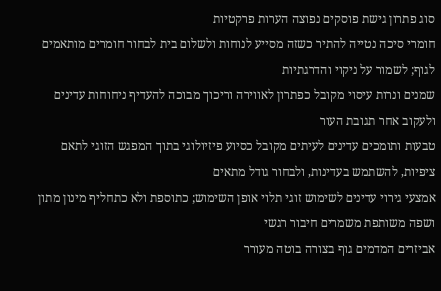סוג פתרון גישת פוסקים נפוצה הערות פרקטיות
חומרי סיכה נטייה להתיר כשזה מסייע לנוחות ולשלום בית לבחור חומרים מותאמים לגוף; לשמור על ניקוי והדרגתיות
שמנים ונרות עיסוי מקובל כפתרון לאווירה וריכוך מבוכה להעדיף ניחוחות עדינים ולעקוב אחר תגובת העור
טבעות ותומכים עדינים לעיתים מקובל כסיוע פיזיולוגי בתוך המפגש הזוגי לתאם ציפיות, להשתמש בעדינות, ולבחור גודל מתאים
אמצעי גירוי עדינים לשימוש זוגי תלוי אופן השימוש; כתוספת ולא כתחליף מינון מתון ושפה משותפת משמרים חיבור רגשי
אביזרים המדמים גוף בצורה בוטה מעורר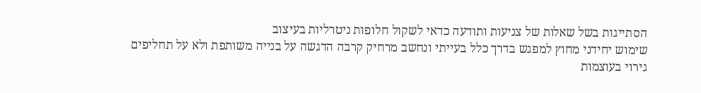הסתייגות בשל שאלות של צניעות ותודעה כדאי לשקול חלופות ניטרליות בעיצוב
שימוש יחידני מחוץ למפגש בדרך כלל בעייתי ונחשב מרחיק קרבה הדגשה על בנייה משותפת ולא על תחליפים
גירוי בעוצמות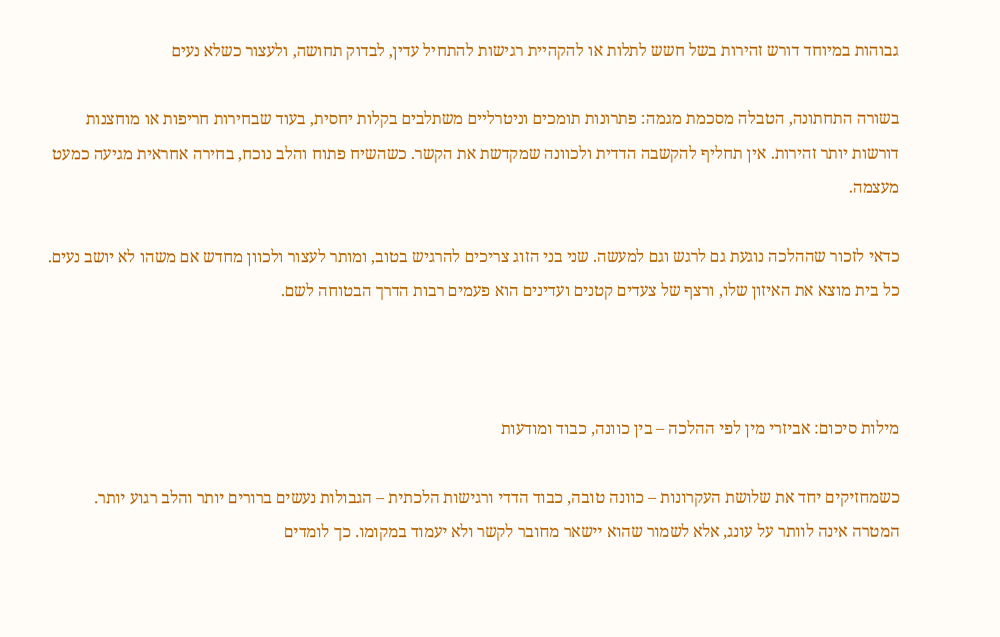גבוהות במיוחד דורש זהירות בשל חשש לתלות או להקהיית רגישות להתחיל עדין, לבדוק תחושה, ולעצור כשלא נעים

בשורה התחתונה, הטבלה מסכמת מגמה: פתרונות תומכים וניטרליים משתלבים בקלות יחסית, בעוד שבחירות חריפות או מוחצנות דורשות יותר זהירות. אין תחליף להקשבה הדדית ולכוונה שמקדשת את הקשר. כשהשיח פתוח והלב נוכח, בחירה אחראית מגיעה כמעט מעצמה.

כדאי לזכור שההלכה נוגעת גם לרגש וגם למעשה. שני בני הזוג צריכים להרגיש בטוב, ומותר לעצור ולכוון מחדש אם משהו לא יושב נעים. כל בית מוצא את האיזון שלו, ורצף של צעדים קטנים ועדינים הוא פעמים רבות הדרך הבטוחה לשם.



מילות סיכום: אביזרי מין לפי ההלכה – בין כוונה, כבוד ומודעות

כשמחזיקים יחד את שלושת העקרונות – כוונה טובה, כבוד הדדי ורגישות הלכתית – הגבולות נעשים ברורים יותר והלב רגוע יותר. המטרה אינה לוותר על עונג, אלא לשמור שהוא יישאר מחובר לקשר ולא יעמוד במקומו. כך לומדים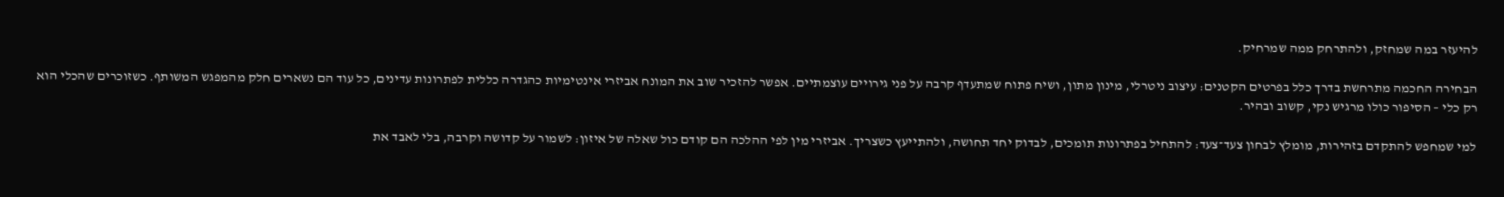להיעזר במה שמחזק, ולהתרחק ממה שמרחיק.

הבחירה החכמה מתרחשת בדרך כלל בפרטים הקטנים: עיצוב ניטרלי, מינון מתון, ושיח פתוח שמתעדף קרבה על פני גירויים עוצמתיים. אפשר להזכיר שוב את המונח אביזרי אינטימיות כהגדרה כללית לפתרונות עדינים, כל עוד הם נשארים חלק מהמפגש המשותף. כשזוכרים שהכלי הוא רק כלי – הסיפור כולו מרגיש נקי, קשוב ובהיר.

למי שמחפש להתקדם בזהירות, מומלץ לבחון צעד־צעד: להתחיל בפתרונות תומכים, לבדוק יחד תחושה, ולהתייעץ כשצריך. אביזרי מין לפי ההלכה הם קודם כול שאלה של איזון: לשמור על קדושה וקרבה, בלי לאבד את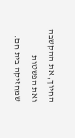החיוך, את ההקשבה ואת הפשטות שמחזיקה בית חם.